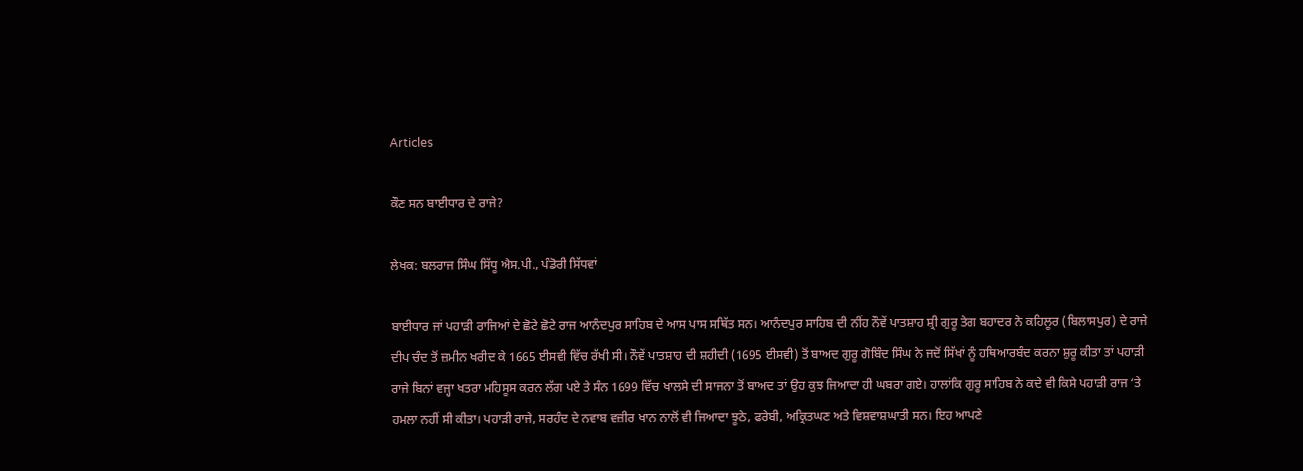Articles

ਕੌਣ ਸਨ ਬਾਈਧਾਰ ਦੇ ਰਾਜੇ?

ਲੇਖਕ: ਬਲਰਾਜ ਸਿੰਘ ਸਿੱਧੂ ਐਸ.ਪੀ., ਪੰਡੋਰੀ ਸਿੱਧਵਾਂ

ਬਾਈਧਾਰ ਜਾਂ ਪਹਾੜੀ ਰਾਜਿਆਂ ਦੇ ਛੋਟੇ ਛੋਟੇ ਰਾਜ ਆਨੰਦਪੁਰ ਸਾਹਿਬ ਦੇ ਆਸ ਪਾਸ ਸਥਿੱਤ ਸਨ। ਆਨੰਦਪੁਰ ਸਾਹਿਬ ਦੀ ਨੀਂਹ ਨੌਵੇਂ ਪਾਤਸ਼ਾਹ ਸ਼੍ਰੀ ਗੁਰੂ ਤੇਗ ਬਹਾਦਰ ਨੇ ਕਹਿਲੂਰ (ਬਿਲਾਸਪੁਰ) ਦੇ ਰਾਜੇ ਦੀਪ ਚੰਦ ਤੋਂ ਜ਼ਮੀਨ ਖਰੀਦ ਕੇ 1665 ਈਸਵੀ ਵਿੱਚ ਰੱਖੀ ਸੀ। ਨੌਵੇਂ ਪਾਤਸ਼ਾਹ ਦੀ ਸ਼ਹੀਦੀ (1695 ਈਸਵੀ) ਤੋਂ ਬਾਅਦ ਗੁਰੂ ਗੋਬਿੰਦ ਸਿੰਘ ਨੇ ਜਦੋਂ ਸਿੱਖਾਂ ਨੂੰ ਹਥਿਆਰਬੰਦ ਕਰਨਾ ਸ਼ੁਰੂ ਕੀਤਾ ਤਾਂ ਪਹਾੜੀ ਰਾਜੇ ਬਿਨਾਂ ਵਜ੍ਹਾ ਖਤਰਾ ਮਹਿਸੂਸ ਕਰਨ ਲੱਗ ਪਏ ਤੇ ਸੰਨ 1699 ਵਿੱਚ ਖਾਲਸੇ ਦੀ ਸਾਜਨਾ ਤੋਂ ਬਾਅਦ ਤਾਂ ਉਹ ਕੁਝ ਜਿਆਦਾ ਹੀ ਘਬਰਾ ਗਏ। ਹਾਲਾਂਕਿ ਗੁਰੂ ਸਾਹਿਬ ਨੇ ਕਦੇ ਵੀ ਕਿਸੇ ਪਹਾੜੀ ਰਾਜ ‘ਤੇ ਹਮਲਾ ਨਹੀਂ ਸੀ ਕੀਤਾ। ਪਹਾੜੀ ਰਾਜੇ, ਸਰਹੰਦ ਦੇ ਨਵਾਬ ਵਜ਼ੀਰ ਖਾਨ ਨਾਲੋਂ ਵੀ ਜਿਆਦਾ ਝੂਠੇ, ਫਰੇਬੀ, ਅਕ੍ਰਿਤਘਣ ਅਤੇ ਵਿਸ਼ਵਾਸ਼ਘਾਤੀ ਸਨ। ਇਹ ਆਪਣੇ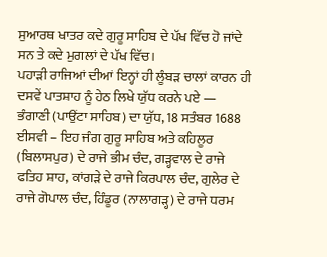ਸੁਆਰਥ ਖਾਤਰ ਕਦੇ ਗੁਰੂ ਸਾਹਿਬ ਦੇ ਪੱਖ ਵਿੱਚ ਹੋ ਜਾਂਦੇ ਸਨ ਤੇ ਕਦੇ ਮੁਗਲਾਂ ਦੇ ਪੱਖ ਵਿੱਚ।
ਪਹਾੜੀ ਰਾਜਿਆਂ ਦੀਆਂ ਇਨ੍ਹਾਂ ਹੀ ਲੂੰਬੜ ਚਾਲਾਂ ਕਾਰਨ ਹੀ ਦਸਵੇਂ ਪਾਤਸ਼ਾਹ ਨੂੰ ਹੇਠ ਲਿਖੇ ਯੁੱਧ ਕਰਨੇ ਪਏ —
ਭੰਗਾਣੀ (ਪਾਉਂਟਾ ਸਾਹਿਬ) ਦਾ ਯੁੱਧ, 18 ਸਤੰਬਰ 1688 ਈਸਵੀ – ਇਹ ਜੰਗ ਗੁਰੂ ਸਾਹਿਬ ਅਤੇ ਕਹਿਲੂਰ (ਬਿਲਾਸਪੁਰ) ਦੇ ਰਾਜੇ ਭੀਮ ਚੰਦ, ਗੜ੍ਹਵਾਲ ਦੇ ਰਾਜੇ ਫਤਿਹ ਸ਼ਾਹ, ਕਾਂਗੜੇ ਦੇ ਰਾਜੇ ਕਿਰਪਾਲ ਚੰਦ, ਗੁਲੇਰ ਦੇ ਰਾਜੇ ਗੋਪਾਲ ਚੰਦ, ਹਿੰਡੂਰ (ਨਾਲਾਗੜ੍ਹ) ਦੇ ਰਾਜੇ ਧਰਮ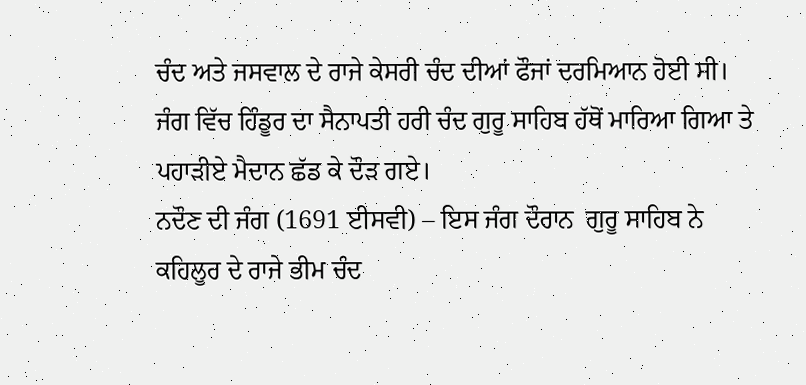ਚੰਦ ਅਤੇ ਜਸਵਾਲ ਦੇ ਰਾਜੇ ਕੇਸਰੀ ਚੰਦ ਦੀਆਂ ਫੌਜਾਂ ਦਰਮਿਆਨ ਹੋਈ ਸੀ। ਜੰਗ ਵਿੱਚ ਹਿੰਡੂਰ ਦਾ ਸੈਨਾਪਤੀ ਹਰੀ ਚੰਦ ਗੁਰੂ ਸਾਹਿਬ ਹੱਥੋਂ ਮਾਰਿਆ ਗਿਆ ਤੇ ਪਹਾੜੀਏ ਮੈਦਾਨ ਛੱਡ ਕੇ ਦੌੜ ਗਏ।
ਨਦੌਣ ਦੀ ਜੰਗ (1691 ਈਸਵੀ) – ਇਸ ਜੰਗ ਦੌਰਾਨ  ਗੁਰੂ ਸਾਹਿਬ ਨੇ ਕਹਿਲੂਰ ਦੇ ਰਾਜੇ ਭੀਮ ਚੰਦ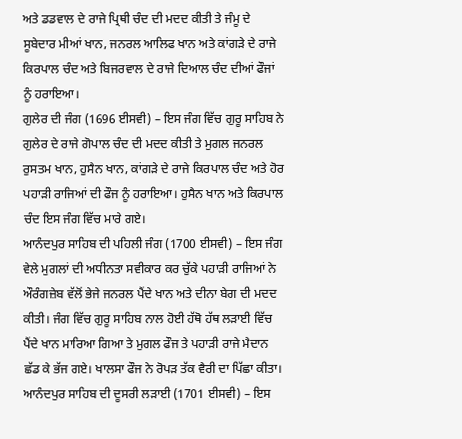ਅਤੇ ਡਡਵਾਲ ਦੇ ਰਾਜੇ ਪ੍ਰਿਥੀ ਚੰਦ ਦੀ ਮਦਦ ਕੀਤੀ ਤੇ ਜੰਮੂ ਦੇ ਸੂਬੇਦਾਰ ਮੀਆਂ ਖਾਨ, ਜਨਰਲ ਆਲਿਫ ਖਾਨ ਅਤੇ ਕਾਂਗੜੇ ਦੇ ਰਾਜੇ ਕਿਰਪਾਲ ਚੰਦ ਅਤੇ ਬਿਜਰਵਾਲ ਦੇ ਰਾਜੇ ਦਿਆਲ ਚੰਦ ਦੀਆਂ ਫੌਜਾਂ ਨੂੰ ਹਰਾਇਆ।
ਗੁਲੇਰ ਦੀ ਜੰਗ (1696 ਈਸਵੀ) – ਇਸ ਜੰਗ ਵਿੱਚ ਗੁਰੂ ਸਾਹਿਬ ਨੇ ਗੁਲੇਰ ਦੇ ਰਾਜੇ ਗੋਪਾਲ ਚੰਦ ਦੀ ਮਦਦ ਕੀਤੀ ਤੇ ਮੁਗਲ ਜਨਰਲ ਰੁਸਤਮ ਖਾਨ, ਹੁਸੈਨ ਖਾਨ, ਕਾਂਗੜੇ ਦੇ ਰਾਜੇ ਕਿਰਪਾਲ ਚੰਦ ਅਤੇ ਹੋਰ ਪਹਾੜੀ ਰਾਜਿਆਂ ਦੀ ਫੌਜ ਨੂੰ ਹਰਾਇਆ। ਹੁਸੈਨ ਖਾਨ ਅਤੇ ਕਿਰਪਾਲ ਚੰਦ ਇਸ ਜੰਗ ਵਿੱਚ ਮਾਰੇ ਗਏ।
ਆਨੰਦਪੁਰ ਸਾਹਿਬ ਦੀ ਪਹਿਲੀ ਜੰਗ (1700 ਈਸਵੀ) – ਇਸ ਜੰਗ ਵੇਲੇ ਮੁਗਲਾਂ ਦੀ ਅਧੀਨਤਾ ਸਵੀਕਾਰ ਕਰ ਚੁੱਕੇ ਪਹਾੜੀ ਰਾਜਿਆਂ ਨੇ ਔਰੰਗਜ਼ੇਬ ਵੱਲੋਂ ਭੇਜੇ ਜਨਰਲ ਪੈਂਦੇ ਖਾਨ ਅਤੇ ਦੀਨਾ ਬੇਗ ਦੀ ਮਦਦ ਕੀਤੀ। ਜੰਗ ਵਿੱਚ ਗੁਰੂ ਸਾਹਿਬ ਨਾਲ ਹੋਈ ਹੱਥੋ ਹੱਥ ਲੜਾਈ ਵਿੱਚ ਪੈਂਦੇ ਖਾਨ ਮਾਰਿਆ ਗਿਆ ਤੇ ਮੁਗਲ ਫੌਜ ਤੇ ਪਹਾੜੀ ਰਾਜੇ ਮੈਦਾਨ ਛੱਡ ਕੇ ਭੱਜ ਗਏ। ਖਾਲਸਾ ਫੌਜ ਨੇ ਰੋਪੜ ਤੱਕ ਵੈਰੀ ਦਾ ਪਿੱਛਾ ਕੀਤਾ।
ਆਨੰਦਪੁਰ ਸਾਹਿਬ ਦੀ ਦੂਸਰੀ ਲੜਾਈ (1701 ਈਸਵੀ) – ਇਸ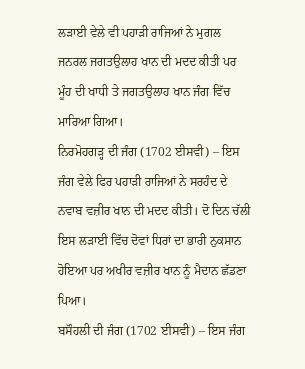ਲੜਾਈ ਵੇਲੇ ਵੀ ਪਹਾੜੀ ਰਾਜਿਆਂ ਨੇ ਮੁਗਲ ਜਨਰਲ ਜਗਤਉਲਾਹ ਖਾਨ ਦੀ ਮਦਦ ਕੀਤੀ ਪਰ ਮੂੰਹ ਦੀ ਖਾਧੀ ਤੇ ਜਗਤਉਲਾਹ ਖਾਨ ਜੰਗ ਵਿੱਚ ਮਾਰਿਆ ਗਿਆ।
ਨਿਰਮੋਹਗੜ੍ਹ ਦੀ ਜੰਗ (1702 ਈਸਵੀ) – ਇਸ ਜੰਗ ਵੇਲੇ ਫਿਰ ਪਹਾੜੀ ਰਾਜਿਆਂ ਨੇ ਸਰਹੰਦ ਦੇ ਨਵਾਬ ਵਜ਼ੀਰ ਖਾਨ ਦੀ ਮਦਦ ਕੀਤੀ। ਦੋ ਦਿਨ ਚੱਲੀ ਇਸ ਲੜਾਈ ਵਿੱਚ ਦੋਵਾਂ ਧਿਰਾਂ ਦਾ ਭਾਰੀ ਨੁਕਸਾਨ ਹੋਇਆ ਪਰ ਅਖੀਰ ਵਜ਼ੀਰ ਖਾਨ ਨੂੰ ਮੈਦਾਨ ਛੱਡਣਾ ਪਿਆ।
ਬਸੌਹਲੀ ਦੀ ਜੰਗ (1702 ਈਸਵੀ) – ਇਸ ਜੰਗ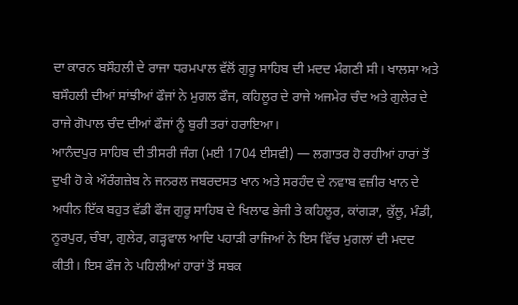ਦਾ ਕਾਰਨ ਬਸੌਹਲੀ ਦੇ ਰਾਜਾ ਧਰਮਪਾਲ ਵੱਲੋਂ ਗੁਰੂ ਸਾਹਿਬ ਦੀ ਮਦਦ ਮੰਗਣੀ ਸੀ। ਖਾਲਸਾ ਅਤੇ ਬਸੌਹਲੀ ਦੀਆਂ ਸਾਂਝੀਆਂ ਫੌਜਾਂ ਨੇ ਮੁਗਲ ਫੌਜ, ਕਹਿਲੂਰ ਦੇ ਰਾਜੇ ਅਜਮੇਰ ਚੰਦ ਅਤੇ ਗੁਲੇਰ ਦੇ ਰਾਜੇ ਗੋਪਾਲ ਚੰਦ ਦੀਆਂ ਫੌਜਾਂ ਨੂੰ ਬੁਰੀ ਤਰਾਂ ਹਰਾਇਆ।
ਆਨੰਦਪੁਰ ਸਾਹਿਬ ਦੀ ਤੀਸਰੀ ਜੰਗ (ਮਈ 1704 ਈਸਵੀ) — ਲਗਾਤਰ ਹੋ ਰਹੀਆਂ ਹਾਰਾਂ ਤੋਂ ਦੁਖੀ ਹੋ ਕੇ ਔਰੰਗਜ਼ੇਬ ਨੇ ਜਨਰਲ ਜਬਰਦਸਤ ਖਾਨ ਅਤੇ ਸਰਹੰਦ ਦੇ ਨਵਾਬ ਵਜ਼ੀਰ ਖਾਨ ਦੇ ਅਧੀਨ ਇੱਕ ਬਹੁਤ ਵੱਡੀ ਫੌਜ ਗੁਰੂ ਸਾਹਿਬ ਦੇ ਖਿਲਾਫ ਭੇਜੀ ਤੇ ਕਹਿਲੂਰ, ਕਾਂਗੜਾ, ਕੁੱਲੂ, ਮੰਡੀ, ਨੂਰਪੁਰ, ਚੰਬਾ, ਗੁਲੇਰ, ਗੜ੍ਹਵਾਲ ਆਦਿ ਪਹਾੜੀ ਰਾਜਿਆਂ ਨੇ ਇਸ ਵਿੱਚ ਮੁਗਲਾਂ ਦੀ ਮਦਦ ਕੀਤੀ। ਇਸ ਫੌਜ ਨੇ ਪਹਿਲੀਆਂ ਹਾਰਾਂ ਤੋਂ ਸਬਕ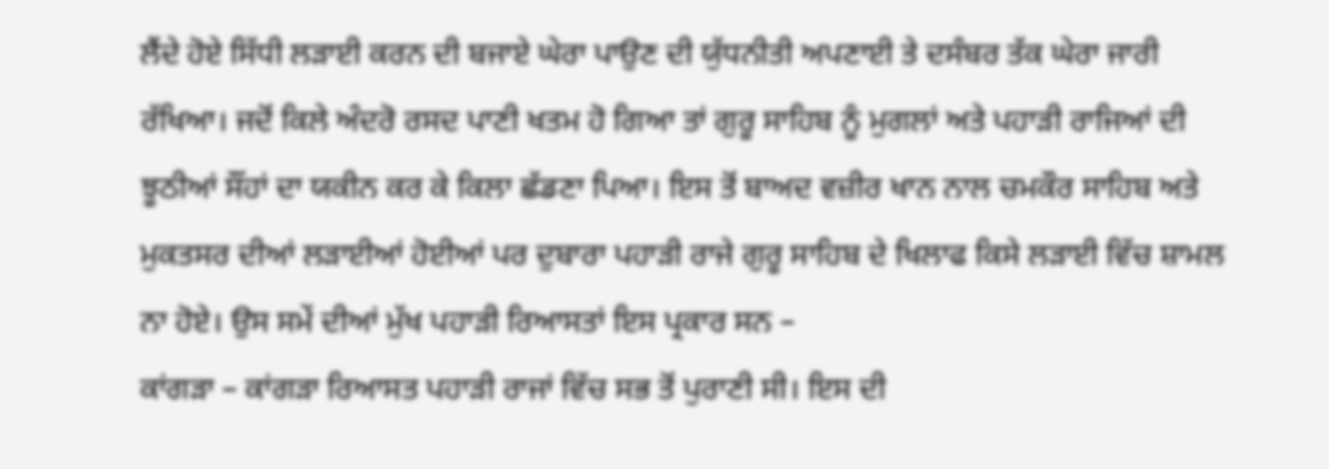ਲੈਂਦੇ ਹੋਏ ਸਿੱਧੀ ਲੜਾਈ ਕਰਨ ਦੀ ਬਜਾਏ ਘੇਰਾ ਪਾਉਣ ਦੀ ਯੁੱਧਨੀਤੀ ਅਪਣਾਈ ਤੇ ਦਸੰਬਰ ਤੱਕ ਘੇਰਾ ਜਾਰੀ ਰੱਖਿਆ। ਜਦੋਂ ਕਿਲੇ ਅੰਦਰੋ ਰਸਦ ਪਾਣੀ ਖਤਮ ਹੋ ਗਿਆ ਤਾਂ ਗੁਰੂ ਸਾਹਿਬ ਨੂੰ ਮੁਗਲਾਂ ਅਤੇ ਪਹਾੜੀ ਰਾਜਿਆਂ ਦੀ ਝੂਠੀਆਂ ਸੌਂਹਾਂ ਦਾ ਯਕੀਨ ਕਰ ਕੇ ਕਿਲਾ ਛੱਡਣਾ ਪਿਆ। ਇਸ ਤੋਂ ਬਾਅਦ ਵਜ਼ੀਰ ਖਾਨ ਨਾਲ ਚਮਕੌਰ ਸਾਹਿਬ ਅਤੇ ਮੁਕਤਸਰ ਦੀਆਂ ਲੜਾਈਆਂ ਹੋਈਆਂ ਪਰ ਦੁਬਾਰਾ ਪਹਾੜੀ ਰਾਜੇ ਗੁਰੂ ਸਾਹਿਬ ਦੇ ਖਿਲਾਫ ਕਿਸੇ ਲੜਾਈ ਵਿੱਚ ਸ਼ਾਮਲ ਨਾ ਹੋਏ। ਉਸ ਸਮੇਂ ਦੀਆਂ ਮੁੱਖ ਪਹਾੜੀ ਰਿਆਸਤਾਂ ਇਸ ਪ੍ਰਕਾਰ ਸਨ –
ਕਾਂਗੜਾ – ਕਾਂਗੜਾ ਰਿਆਸਤ ਪਹਾੜੀ ਰਾਜਾਂ ਵਿੱਚ ਸਭ ਤੋਂ ਪੁਰਾਣੀ ਸੀ। ਇਸ ਦੀ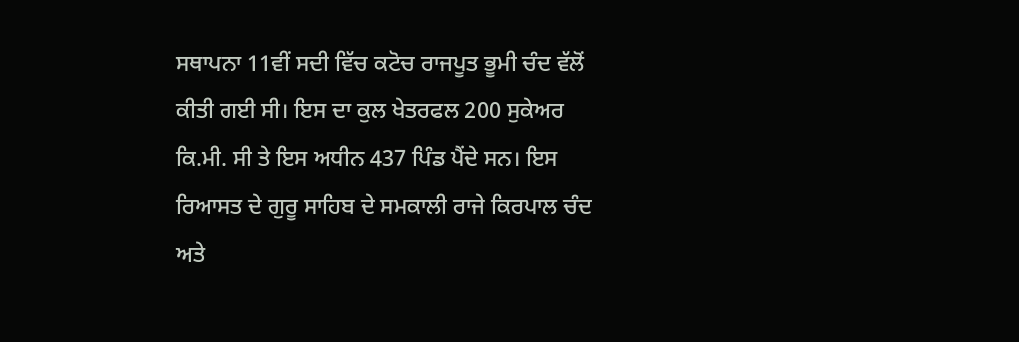ਸਥਾਪਨਾ 11ਵੀਂ ਸਦੀ ਵਿੱਚ ਕਟੋਚ ਰਾਜਪੂਤ ਭੂਮੀ ਚੰਦ ਵੱਲੋਂ ਕੀਤੀ ਗਈ ਸੀ। ਇਸ ਦਾ ਕੁਲ ਖੇਤਰਫਲ 200 ਸੁਕੇਅਰ ਕਿ.ਮੀ. ਸੀ ਤੇ ਇਸ ਅਧੀਨ 437 ਪਿੰਡ ਪੈਂਦੇ ਸਨ। ਇਸ ਰਿਆਸਤ ਦੇ ਗੁਰੂ ਸਾਹਿਬ ਦੇ ਸਮਕਾਲੀ ਰਾਜੇ ਕਿਰਪਾਲ ਚੰਦ ਅਤੇ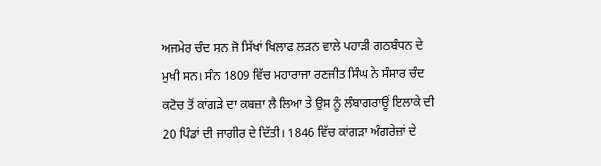ਅਜਮੇਰ ਚੰਦ ਸਨ ਜੋ ਸਿੱਖਾਂ ਖਿਲਾਫ ਲੜਨ ਵਾਲੇ ਪਹਾੜੀ ਗਠਬੰਧਨ ਦੇ ਮੁਖੀ ਸਨ। ਸੰਨ 1809 ਵਿੱਚ ਮਹਾਰਾਜਾ ਰਣਜੀਤ ਸਿੰਘ ਨੇ ਸੰਸਾਰ ਚੰਦ ਕਟੋਚ ਤੋਂ ਕਾਂਗੜੇ ਦਾ ਕਬਜ਼ਾ ਲੈ ਲਿਆ ਤੇ ਉਸ ਨੂੰ ਲੰਬਾਗਰਾਊਂ ਇਲਾਕੇ ਦੀ 20 ਪਿੰਡਾਂ ਦੀ ਜਾਗੀਰ ਦੇ ਦਿੱਤੀ। 1846 ਵਿੱਚ ਕਾਂਗੜਾ ਅੰਗਰੇਜ਼ਾਂ ਦੇ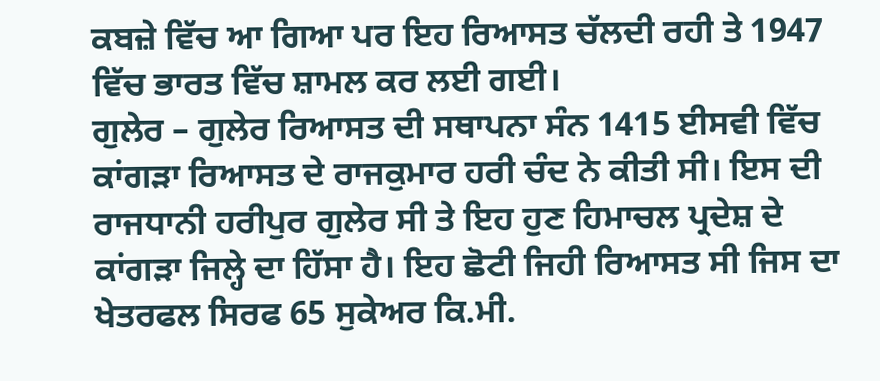ਕਬਜ਼ੇ ਵਿੱਚ ਆ ਗਿਆ ਪਰ ਇਹ ਰਿਆਸਤ ਚੱਲਦੀ ਰਹੀ ਤੇ 1947 ਵਿੱਚ ਭਾਰਤ ਵਿੱਚ ਸ਼ਾਮਲ ਕਰ ਲਈ ਗਈ।
ਗੁਲੇਰ – ਗੁਲੇਰ ਰਿਆਸਤ ਦੀ ਸਥਾਪਨਾ ਸੰਨ 1415 ਈਸਵੀ ਵਿੱਚ ਕਾਂਗੜਾ ਰਿਆਸਤ ਦੇ ਰਾਜਕੁਮਾਰ ਹਰੀ ਚੰਦ ਨੇ ਕੀਤੀ ਸੀ। ਇਸ ਦੀ ਰਾਜਧਾਨੀ ਹਰੀਪੁਰ ਗੁਲੇਰ ਸੀ ਤੇ ਇਹ ਹੁਣ ਹਿਮਾਚਲ ਪ੍ਰਦੇਸ਼ ਦੇ ਕਾਂਗੜਾ ਜਿਲ੍ਹੇ ਦਾ ਹਿੱਸਾ ਹੈ। ਇਹ ਛੋਟੀ ਜਿਹੀ ਰਿਆਸਤ ਸੀ ਜਿਸ ਦਾ ਖੇਤਰਫਲ ਸਿਰਫ 65 ਸੁਕੇਅਰ ਕਿ.ਮੀ.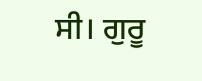ਸੀ। ਗੁਰੂ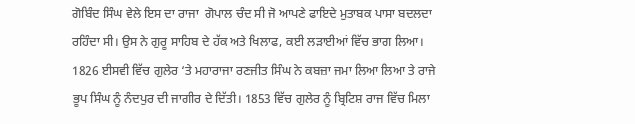ਗੋਬਿੰਦ ਸਿੰਘ ਵੇਲੇ ਇਸ ਦਾ ਰਾਜਾ  ਗੋਪਾਲ ਚੰਦ ਸੀ ਜੋ ਆਪਣੇ ਫਾਇਦੇ ਮੁਤਾਬਕ ਪਾਸਾ ਬਦਲਦਾ ਰਹਿੰਦਾ ਸੀ। ਉਸ ਨੇ ਗੁਰੂ ਸਾਹਿਬ ਦੇ ਹੱਕ ਅਤੇ ਖਿਲਾਫ, ਕਈ ਲੜਾਈਆਂ ਵਿੱਚ ਭਾਗ ਲਿਆ। 1826 ਈਸਵੀ ਵਿੱਚ ਗੁਲੇਰ ‘ਤੇ ਮਹਾਰਾਜਾ ਰਣਜੀਤ ਸਿੰਘ ਨੇ ਕਬਜ਼ਾ ਜਮਾ ਲਿਆ ਲਿਆ ਤੇ ਰਾਜੇ ਭੂਪ ਸਿੰਘ ਨੂੰ ਨੰਦਪੁਰ ਦੀ ਜਾਗੀਰ ਦੇ ਦਿੱਤੀ। 1853 ਵਿੱਚ ਗੁਲੇਰ ਨੂੰ ਬ੍ਰਿਟਿਸ਼ ਰਾਜ ਵਿੱਚ ਮਿਲਾ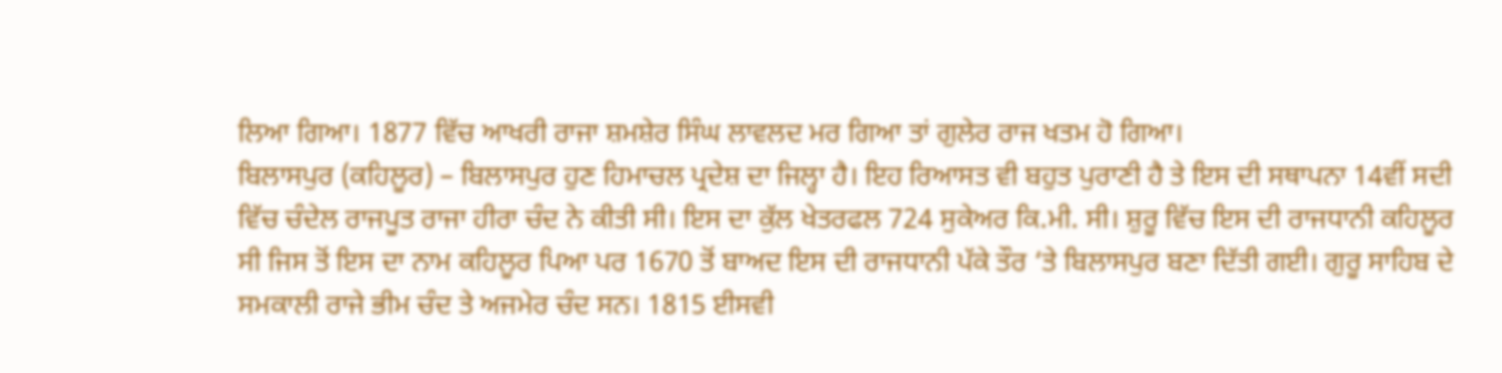ਲਿਆ ਗਿਆ। 1877 ਵਿੱਚ ਆਖਰੀ ਰਾਜਾ ਸ਼ਮਸ਼ੇਰ ਸਿੰਘ ਲਾਵਲਦ ਮਰ ਗਿਆ ਤਾਂ ਗੁਲੇਰ ਰਾਜ ਖਤਮ ਹੋ ਗਿਆ।
ਬਿਲਾਸਪੁਰ (ਕਹਿਲੂਰ) – ਬਿਲਾਸਪੁਰ ਹੁਣ ਹਿਮਾਚਲ ਪ੍ਰਦੇਸ਼ ਦਾ ਜਿਲ੍ਹਾ ਹੈ। ਇਹ ਰਿਆਸਤ ਵੀ ਬਹੁਤ ਪੁਰਾਣੀ ਹੈ ਤੇ ਇਸ ਦੀ ਸਥਾਪਨਾ 14ਵੀਂ ਸਦੀ ਵਿੱਚ ਚੰਦੇਲ ਰਾਜਪੂਤ ਰਾਜਾ ਹੀਰਾ ਚੰਦ ਨੇ ਕੀਤੀ ਸੀ। ਇਸ ਦਾ ਕੁੱਲ ਖੇਤਰਫਲ 724 ਸੁਕੇਅਰ ਕਿ.ਮੀ. ਸੀ। ਸ਼ੁਰੂ ਵਿੱਚ ਇਸ ਦੀ ਰਾਜਧਾਨੀ ਕਹਿਲੂਰ ਸੀ ਜਿਸ ਤੋਂ ਇਸ ਦਾ ਨਾਮ ਕਹਿਲੂਰ ਪਿਆ ਪਰ 1670 ਤੋਂ ਬਾਅਦ ਇਸ ਦੀ ਰਾਜਧਾਨੀ ਪੱਕੇ ਤੌਰ ‘ਤੇ ਬਿਲਾਸਪੁਰ ਬਣਾ ਦਿੱਤੀ ਗਈ। ਗੁਰੂ ਸਾਹਿਬ ਦੇ ਸਮਕਾਲੀ ਰਾਜੇ ਭੀਮ ਚੰਦ ਤੇ ਅਜਮੇਰ ਚੰਦ ਸਨ। 1815 ਈਸਵੀ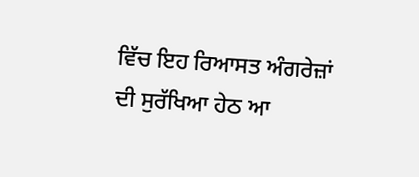ਵਿੱਚ ਇਹ ਰਿਆਸਤ ਅੰਗਰੇਜ਼ਾਂ ਦੀ ਸੁਰੱਖਿਆ ਹੇਠ ਆ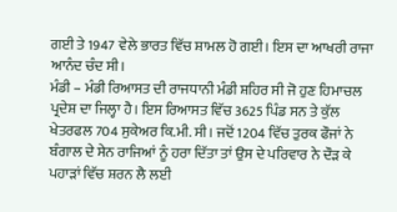ਗਈ ਤੇ 1947 ਵੇਲੇ ਭਾਰਤ ਵਿੱਚ ਸ਼ਾਮਲ ਹੋ ਗਈ। ਇਸ ਦਾ ਆਖਰੀ ਰਾਜਾ ਆਨੰਦ ਚੰਦ ਸੀ।
ਮੰਡੀ – ਮੰਡੀ ਰਿਆਸਤ ਦੀ ਰਾਜਧਾਨੀ ਮੰਡੀ ਸ਼ਹਿਰ ਸੀ ਜੋ ਹੁਣ ਹਿਮਾਚਲ ਪ੍ਰਦੇਸ਼ ਦਾ ਜਿਲ੍ਹਾ ਹੈ। ਇਸ ਰਿਆਸਤ ਵਿੱਚ 3625 ਪਿੰਡ ਸਨ ਤੇ ਕੁੱਲ ਖੇਤਰਫਲ 704 ਸੁਕੇਅਰ ਕਿ.ਮੀ. ਸੀ। ਜਦੋਂ 1204 ਵਿੱਚ ਤੁਰਕ ਫੌਜਾਂ ਨੇ ਬੰਗਾਲ ਦੇ ਸੇਨ ਰਾਜਿਆਂ ਨੂੰ ਹਰਾ ਦਿੱਤਾ ਤਾਂ ਉਸ ਦੇ ਪਰਿਵਾਰ ਨੇ ਦੌੜ ਕੇ ਪਹਾੜਾਂ ਵਿੱਚ ਸ਼ਰਨ ਲੈ ਲਈ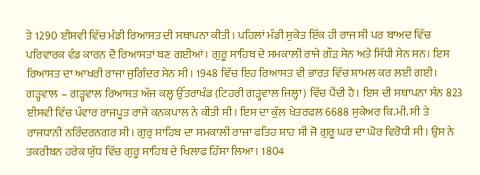ਤੇ 1290 ਈਸਵੀ ਵਿੱਚ ਮੰਡੀ ਰਿਆਸਤ ਦੀ ਸਥਾਪਨਾ ਕੀਤੀ। ਪਹਿਲਾਂ ਮੰਡੀ ਸੁਕੇਤ ਇੱਕ ਹੀ ਰਾਜ ਸੀ ਪਰ ਬਾਅਦ ਵਿੱਚ ਪਰਿਵਾਰਕ ਵੰਡ ਕਾਰਨ ਦੋ ਰਿਆਸਤਾਂ ਬਣ ਗਈਆਂ। ਗੁਰੂ ਸਾਹਿਬ ਦੇ ਸਮਕਾਲੀ ਰਾਜੇ ਗੌੜ ਸੇਨ ਅਤੇ ਸਿੱਧੀ ਸੇਨ ਸਨ। ਇਸ ਰਿਆਸਤ ਦਾ ਆਖਰੀ ਰਾਜਾ ਜੁਗਿੰਦਰ ਸੇਨ ਸੀ। 1948 ਵਿੱਚ ਇਹ ਰਿਆਸਤ ਵੀ ਭਾਰਤ ਵਿੱਚ ਸ਼ਾਮਲ ਕਰ ਲਈ ਗਈ।
ਗੜ੍ਹਵਾਲ – ਗੜ੍ਹਵਾਲ ਰਿਆਸਤ ਅੱਜ ਕਲ੍ਹ ਉੱਤਰਾਖੰਡ (ਟਿਹਰੀ ਗੜ੍ਹਵਾਲ ਜਿਲ੍ਹਾ) ਵਿੱਚ ਪੈਂਦੀ ਹੈ। ਇਸ ਦੀ ਸਥਾਪਨਾ ਸੰਨ 823 ਈਸਵੀ ਵਿੱਚ ਪੰਵਾਰ ਰਾਜਪੂਤ ਰਾਜੇ ਕਨਕਪਾਲ ਨੇ ਕੀਤੀ ਸੀ। ਇਸ ਦਾ ਕੁੱਲ ਖੇਤਰਫਲ 6688 ਸੁਕੇਅਰ ਕਿ.ਮੀ. ਸੀ ਤੇ ਰਾਜਧਾਨੀ ਨਰਿੰਦਰਨਗਰ ਸੀ। ਗੁਰੁ ਸਾਹਿਬ ਦਾ ਸਮਕਾਲੀ ਰਾਜਾ ਫਤਿਹ ਸ਼ਾਹ ਸੀ ਜੋ ਗੁਰੂ ਘਰ ਦਾ ਘੋਰ ਵਿਰੋਧੀ ਸੀ। ਉਸ ਨੇ ਤਕਰੀਬਨ ਹਰੇਕ ਯੁੱਧ ਵਿੱਚ ਗੁਰੂ ਸਾਹਿਬ ਦੇ ਖਿਲਾਫ ਹਿੱਸਾ ਲਿਆ। 1804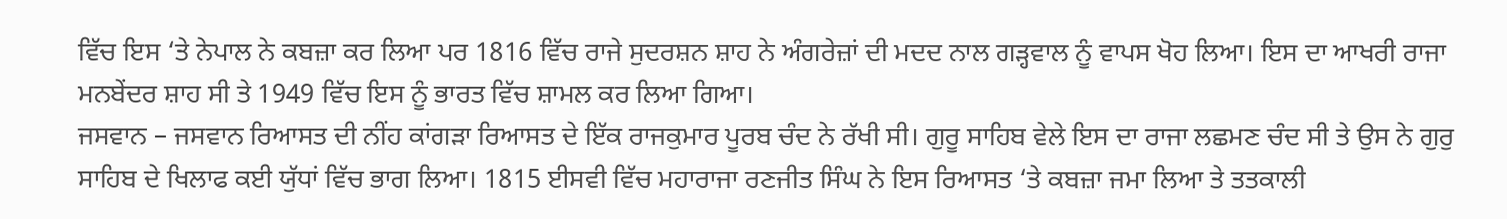ਵਿੱਚ ਇਸ ‘ਤੇ ਨੇਪਾਲ ਨੇ ਕਬਜ਼ਾ ਕਰ ਲਿਆ ਪਰ 1816 ਵਿੱਚ ਰਾਜੇ ਸੁਦਰਸ਼ਨ ਸ਼ਾਹ ਨੇ ਅੰਗਰੇਜ਼ਾਂ ਦੀ ਮਦਦ ਨਾਲ ਗੜ੍ਹਵਾਲ ਨੂੰ ਵਾਪਸ ਖੋਹ ਲਿਆ। ਇਸ ਦਾ ਆਖਰੀ ਰਾਜਾ ਮਨਬੇਂਦਰ ਸ਼ਾਹ ਸੀ ਤੇ 1949 ਵਿੱਚ ਇਸ ਨੂੰ ਭਾਰਤ ਵਿੱਚ ਸ਼ਾਮਲ ਕਰ ਲਿਆ ਗਿਆ।
ਜਸਵਾਨ – ਜਸਵਾਨ ਰਿਆਸਤ ਦੀ ਨੀਂਹ ਕਾਂਗੜਾ ਰਿਆਸਤ ਦੇ ਇੱਕ ਰਾਜਕੁਮਾਰ ਪੂਰਬ ਚੰਦ ਨੇ ਰੱਖੀ ਸੀ। ਗੁਰੂ ਸਾਹਿਬ ਵੇਲੇ ਇਸ ਦਾ ਰਾਜਾ ਲਛਮਣ ਚੰਦ ਸੀ ਤੇ ਉਸ ਨੇ ਗੁਰੁ ਸਾਹਿਬ ਦੇ ਖਿਲਾਫ ਕਈ ਯੁੱਧਾਂ ਵਿੱਚ ਭਾਗ ਲਿਆ। 1815 ਈਸਵੀ ਵਿੱਚ ਮਹਾਰਾਜਾ ਰਣਜੀਤ ਸਿੰਘ ਨੇ ਇਸ ਰਿਆਸਤ ‘ਤੇ ਕਬਜ਼ਾ ਜਮਾ ਲਿਆ ਤੇ ਤਤਕਾਲੀ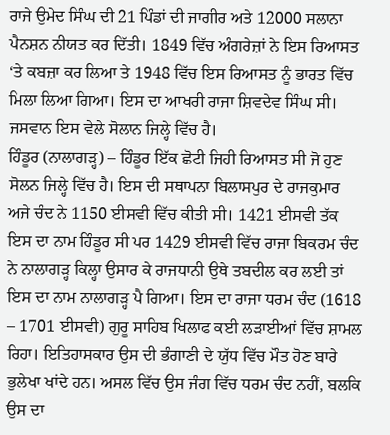ਰਾਜੇ ਉਮੇਦ ਸਿੰਘ ਦੀ 21 ਪਿੰਡਾਂ ਦੀ ਜਾਗੀਰ ਅਤੇ 12000 ਸਲਾਨਾ ਪੈਨਸ਼ਨ ਨੀਯਤ ਕਰ ਦਿੱਤੀ। 1849 ਵਿੱਚ ਅੰਗਰੇਜ਼ਾਂ ਨੇ ਇਸ ਰਿਆਸਤ ‘ਤੇ ਕਬਜ਼ਾ ਕਰ ਲਿਆ ਤੇ 1948 ਵਿੱਚ ਇਸ ਰਿਆਸਤ ਨੂੰ ਭਾਰਤ ਵਿੱਚ ਮਿਲਾ ਲਿਆ ਗਿਆ। ਇਸ ਦਾ ਆਖਰੀ ਰਾਜਾ ਸ਼ਿਵਦੇਵ ਸਿੰਘ ਸੀ। ਜਸਵਾਨ ਇਸ ਵੇਲੇ ਸੋਲਾਨ ਜਿਲ੍ਹੇ ਵਿੱਚ ਹੈ।
ਹਿੰਡੂਰ (ਨਾਲਾਗੜ੍ਹ) – ਹਿੰਡੂਰ ਇੱਕ ਛੋਟੀ ਜਿਹੀ ਰਿਆਸਤ ਸੀ ਜੋ ਹੁਣ ਸੋਲਨ ਜਿਲ੍ਹੇ ਵਿੱਚ ਹੈ। ਇਸ ਦੀ ਸਥਾਪਨਾ ਬਿਲਾਸਪੁਰ ਦੇ ਰਾਜਕੁਮਾਰ ਅਜੇ ਚੰਦ ਨੇ 1150 ਈਸਵੀ ਵਿੱਚ ਕੀਤੀ ਸੀ। 1421 ਈਸਵੀ ਤੱਕ ਇਸ ਦਾ ਨਾਮ ਹਿੰਡੂਰ ਸੀ ਪਰ 1429 ਈਸਵੀ ਵਿੱਚ ਰਾਜਾ ਬਿਕਰਮ ਚੰਦ ਨੇ ਨਾਲਾਗੜ੍ਹ ਕਿਲ੍ਹਾ ਉਸਾਰ ਕੇ ਰਾਜਧਾਨੀ ਉਥੇ ਤਬਦੀਲ ਕਰ ਲਈ ਤਾਂ ਇਸ ਦਾ ਨਾਮ ਨਾਲਾਗੜ੍ਹ ਪੈ ਗਿਆ। ਇਸ ਦਾ ਰਾਜਾ ਧਰਮ ਚੰਦ (1618 – 1701 ਈਸਵੀ) ਗੁਰੂ ਸਾਹਿਬ ਖਿਲਾਫ ਕਈ ਲੜਾਈਆਂ ਵਿੱਚ ਸ਼ਾਮਲ ਰਿਹਾ। ਇਤਿਹਾਸਕਾਰ ਉਸ ਦੀ ਭੰਗਾਣੀ ਦੇ ਯੁੱਧ ਵਿੱਚ ਮੌਤ ਹੋਣ ਬਾਰੇ ਭੁਲੇਖਾ ਖਾਂਦੇ ਹਨ। ਅਸਲ ਵਿੱਚ ਉਸ ਜੰਗ ਵਿੱਚ ਧਰਮ ਚੰਦ ਨਹੀਂ, ਬਲਕਿ ਉਸ ਦਾ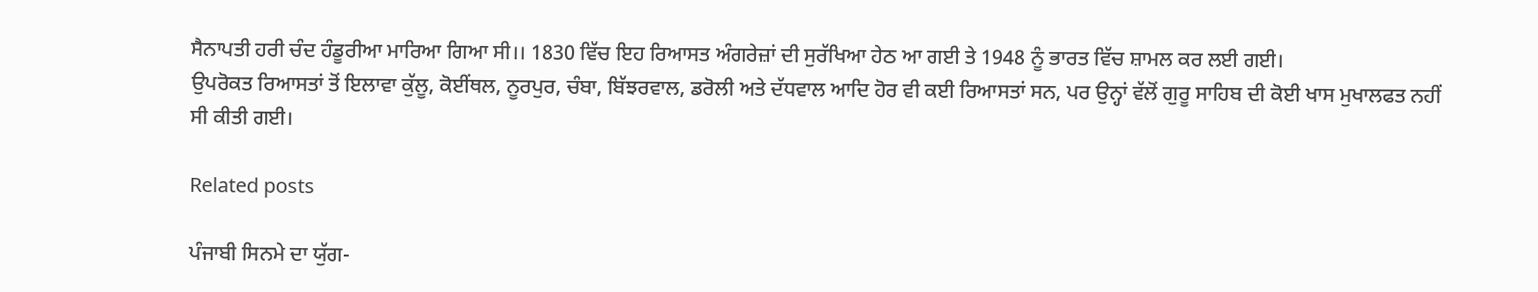ਸੈਨਾਪਤੀ ਹਰੀ ਚੰਦ ਹੰਡੂਰੀਆ ਮਾਰਿਆ ਗਿਆ ਸੀ।। 1830 ਵਿੱਚ ਇਹ ਰਿਆਸਤ ਅੰਗਰੇਜ਼ਾਂ ਦੀ ਸੁਰੱਖਿਆ ਹੇਠ ਆ ਗਈ ਤੇ 1948 ਨੂੰ ਭਾਰਤ ਵਿੱਚ ਸ਼ਾਮਲ ਕਰ ਲਈ ਗਈ।
ਉਪਰੋਕਤ ਰਿਆਸਤਾਂ ਤੋਂ ਇਲਾਵਾ ਕੁੱਲੂ, ਕੋਈਂਥਲ, ਨੂਰਪੁਰ, ਚੰਬਾ, ਬਿੱਝਰਵਾਲ, ਡਰੋਲੀ ਅਤੇ ਦੱਧਵਾਲ ਆਦਿ ਹੋਰ ਵੀ ਕਈ ਰਿਆਸਤਾਂ ਸਨ, ਪਰ ਉਨ੍ਹਾਂ ਵੱਲੋਂ ਗੁਰੂ ਸਾਹਿਬ ਦੀ ਕੋਈ ਖਾਸ ਮੁਖਾਲਫਤ ਨਹੀਂ ਸੀ ਕੀਤੀ ਗਈ।

Related posts

ਪੰਜਾਬੀ ਸਿਨਮੇ ਦਾ ਯੁੱਗ-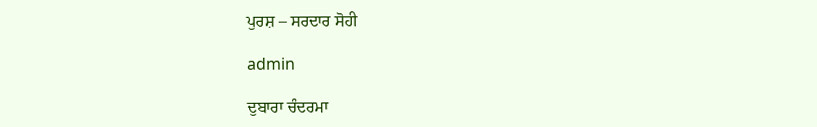ਪੁਰਸ਼ – ਸਰਦਾਰ ਸੋਹੀ

admin

ਦੁਬਾਰਾ ਚੰਦਰਮਾ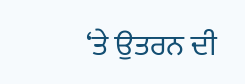‘ਤੇ ਉਤਰਨ ਦੀ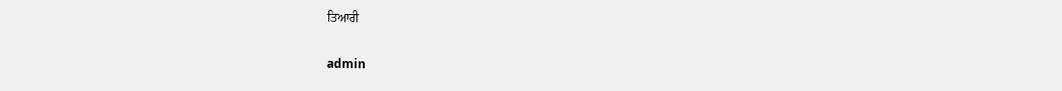ਤਿਆਰੀ

admin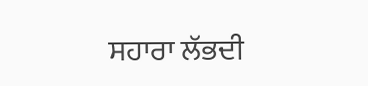ਸਹਾਰਾ ਲੱਭਦੀ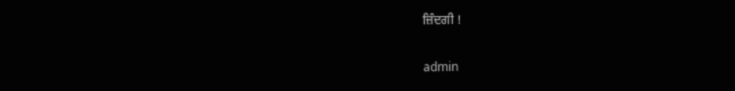ਜ਼ਿੰਦਗੀ !

admin